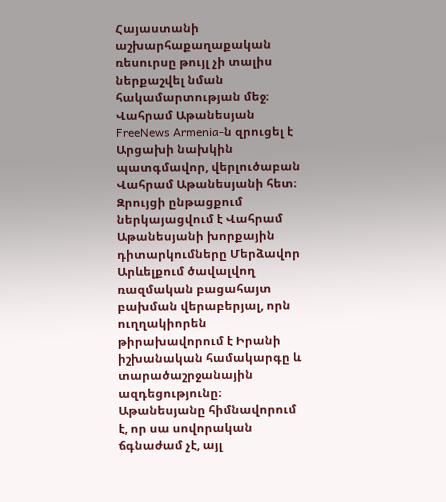Հայաստանի աշխարհաքաղաքական ռեսուրսը թույլ չի տալիս ներքաշվել նման հակամարտության մեջ։
Վահրամ Աթանեսյան
FreeNews Armenia‑ն զրուցել է Արցախի նախկին պատգմավոր, վերլուծաբան Վահրամ Աթանեսյանի հետ։ Զրույցի ընթացքում ներկայացվում է Վահրամ Աթանեսյանի խորքային դիտարկումները Մերձավոր Արևելքում ծավալվող ռազմական բացահայտ բախման վերաբերյալ, որն ուղղակիորեն թիրախավորում է Իրանի իշխանական համակարգը և տարածաշրջանային ազդեցությունը։ Աթանեսյանը հիմնավորում է, որ սա սովորական ճգնաժամ չէ, այլ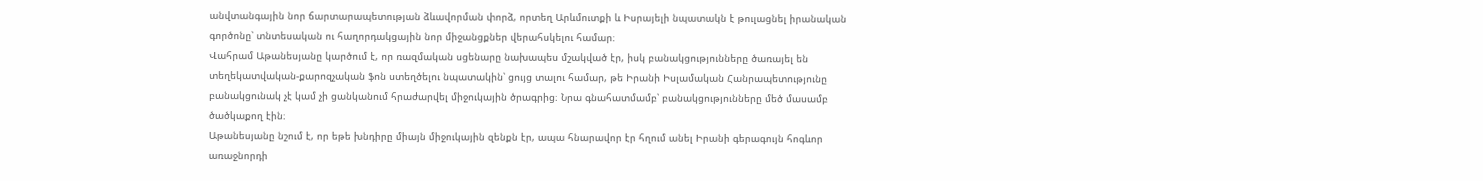անվտանգային նոր ճարտարապետության ձևավորման փորձ, որտեղ Արևմուտքի և Իսրայելի նպատակն է թուլացնել իրանական գործոնը՝ տնտեսական ու հաղորդակցային նոր միջանցքներ վերահսկելու համար։
Վահրամ Աթանեսյանը կարծում է, որ ռազմական սցենարը նախապես մշակված էր, իսկ բանակցությունները ծառայել են տեղեկատվական-քարոզչական ֆոն ստեղծելու նպատակին՝ ցույց տալու համար, թե Իրանի Իսլամական Հանրապետությունը բանակցունակ չէ կամ չի ցանկանում հրաժարվել միջուկային ծրագրից։ Նրա գնահատմամբ՝ բանակցությունները մեծ մասամբ ծածկաքող էին։
Աթանեսյանը նշում է, որ եթե խնդիրը միայն միջուկային զենքն էր, ապա հնարավոր էր հղում անել Իրանի գերագույն հոգևոր առաջնորդի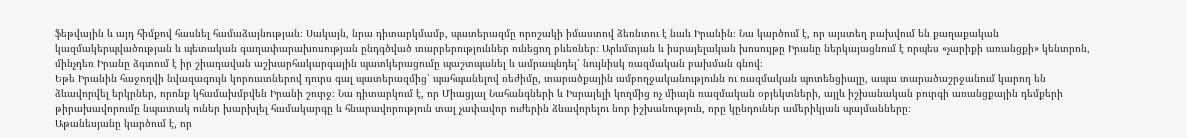ֆեթվային և այդ հիմքով հասնել համաձայնության։ Սակայն, նրա դիտարկմամբ, պատերազմը որոշակի իմաստով ձեռնտու է նաև Իրանին։ Նա կարծում է, որ այստեղ բախվում են քաղաքական կազմակերպվածության և պետական գաղափարախոսության ընդգծված տարբերություններ ունեցող բևեռներ։ Արևմտյան և իսրայելական խոսույթը Իրանը ներկայացնում է որպես «չարիքի առանցքի» կենտրոն, մինչդեռ Իրանը ձգտում է իր շիադավան աշխարհակարգային պատկերացումը պաշտպանել և ամրապնդել՝ նույնիսկ ռազմական բախման գնով։
Եթե Իրանին հաջողվի նվազագույն կորուստներով դուրս գալ պատերազմից՝ պահպանելով ռեժիմը, տարածքային ամբողջականությունն ու ռազմական պոտենցիալը, ապա տարածաշրջանում կարող են ձևավորվել երկրներ, որոնք կհամախմբվեն Իրանի շուրջ։ Նա դիտարկում է, որ Միացյալ Նահանգների և Իսրայելի կողմից ոչ միայն ռազմական օբյեկտների, այլև իշխանական բուրգի առանցքային դեմքերի թիրախավորումը նպատակ ուներ խարխլել համակարգը և հնարավորություն տալ չափավոր ուժերին ձևավորելու նոր իշխանություն, որը կընդուներ ամերիկյան պայմանները։
Աթանեսյանը կարծում է, որ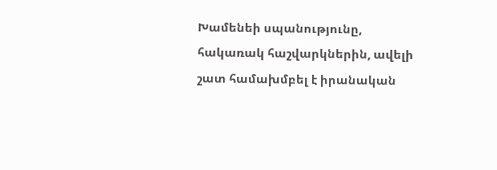Խամենեի սպանությունը, հակառակ հաշվարկներին, ավելի շատ համախմբել է իրանական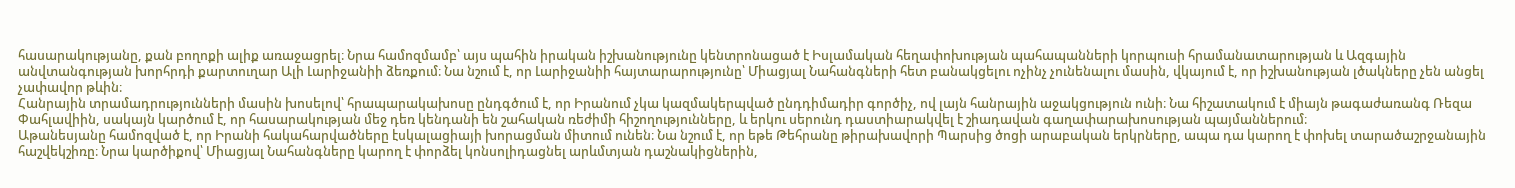հասարակությանը, քան բողոքի ալիք առաջացրել։ Նրա համոզմամբ՝ այս պահին իրական իշխանությունը կենտրոնացած է Իսլամական հեղափոխության պահապանների կորպուսի հրամանատարության և Ազգային անվտանգության խորհրդի քարտուղար Ալի Լարիջանիի ձեռքում։ Նա նշում է, որ Լարիջանիի հայտարարությունը՝ Միացյալ Նահանգների հետ բանակցելու ոչինչ չունենալու մասին, վկայում է, որ իշխանության լծակները չեն անցել չափավոր թևին։
Հանրային տրամադրությունների մասին խոսելով՝ հրապարակախոսը ընդգծում է, որ Իրանում չկա կազմակերպված ընդդիմադիր գործիչ, ով լայն հանրային աջակցություն ունի։ Նա հիշատակում է միայն թագաժառանգ Ռեզա Փահլավիին, սակայն կարծում է, որ հասարակության մեջ դեռ կենդանի են շահական ռեժիմի հիշողությունները, և երկու սերունդ դաստիարակվել է շիադավան գաղափարախոսության պայմաններում։
Աթանեսյանը համոզված է, որ Իրանի հակահարվածները էսկալացիայի խորացման միտում ունեն։ Նա նշում է, որ եթե Թեհրանը թիրախավորի Պարսից ծոցի արաբական երկրները, ապա դա կարող է փոխել տարածաշրջանային հաշվեկշիռը։ Նրա կարծիքով՝ Միացյալ Նահանգները կարող է փորձել կոնսոլիդացնել արևմտյան դաշնակիցներին,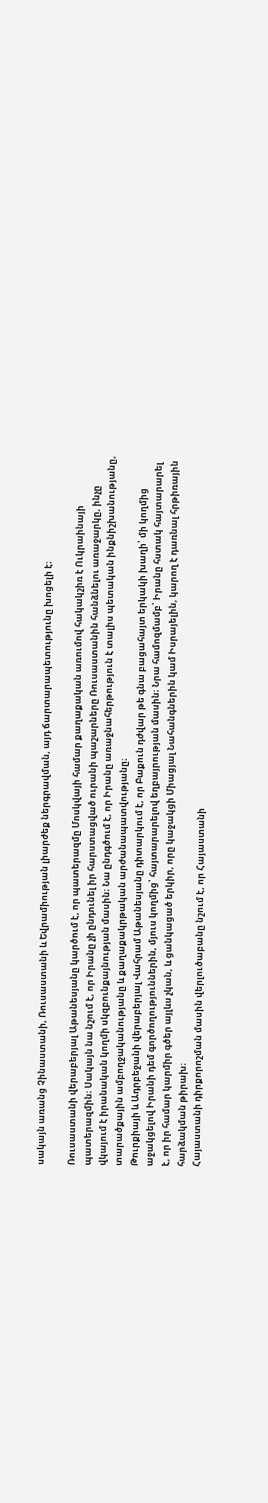սակայն առանց Չինաստանի, Ռուսաստանի և Եվրամիության լիարժեք ներգրավման, այդ ճարտարապետությունը խոցելի է։

Ռուսաստանի վերաբերյալ Աթանեսյանը կարծում է, որ պատերազմը Մոսկվայի համար քաղաքական առումով հակակշիռ է Ուկրաինայի պատերազմին։ Սակայն նա նշում է, որ Իրանը չի ընդունել իր հարստացված ուրանի պաշարները Ռուսաստանին հանձնելու առաջարկը, ինչը վկայում է իրանական կողմի սկզբունքայնության մասին։ Նա ընդգծում է, որ Իրանը առաջնահերթություն է տալիս պետական ինքնիշխանությանը, տարածքային ամբողջականությանը և քաղաքակրթական արժանապատվությանը։
Թուրքիայի և Ադրբեջանի վերաբերյալ Վահրամ Աթանեսյանը դիտարկում է, որ Բաքուն դժվար թե գնա բացահայտ երկակի խաղի՝ մի կողմից աջակցելով Իրանի դեմ գործողություններին, մյուս կողմից՝ հայտարարելով եղբայրության մասին։ Նրա համոզմամբ՝ Իրանը հստակ հայտարարել է, որ իր համար կարմիր գծեր այլևս չկան, և ցանկացած երկիր, որը կաջակցի Միացյալ Նահանգներին կամ Իսրայելին, կարող է դառնալ հրթիռային հարձակման թիրախ։
Հայաստանի դիրքորոշման մասին վերլուծաբանը նշում է, որ Հայաստանի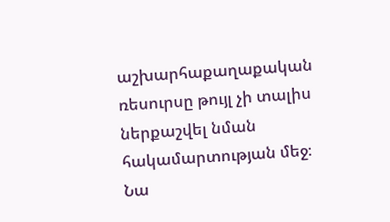աշխարհաքաղաքական ռեսուրսը թույլ չի տալիս ներքաշվել նման հակամարտության մեջ։ Նա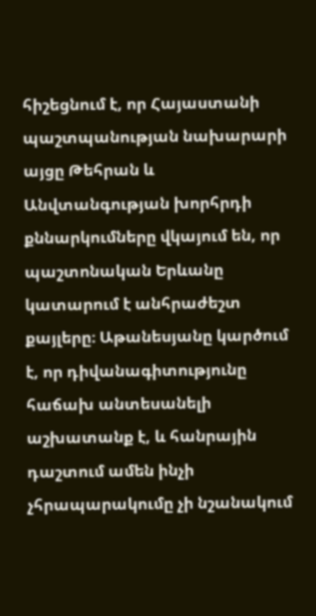հիշեցնում է, որ Հայաստանի պաշտպանության նախարարի այցը Թեհրան և Անվտանգության խորհրդի քննարկումները վկայում են, որ պաշտոնական Երևանը կատարում է անհրաժեշտ քայլերը։ Աթանեսյանը կարծում է, որ դիվանագիտությունը հաճախ անտեսանելի աշխատանք է, և հանրային դաշտում ամեն ինչի չհրապարակումը չի նշանակում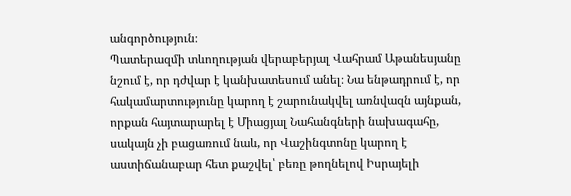անգործություն։
Պատերազմի տևողության վերաբերյալ Վահրամ Աթանեսյանը նշում է, որ դժվար է կանխատեսում անել։ Նա ենթադրում է, որ հակամարտությունը կարող է շարունակվել առնվազն այնքան, որքան հայտարարել է Միացյալ Նահանգների նախագահը, սակայն չի բացառում նաև, որ Վաշինգտոնը կարող է աստիճանաբար հետ քաշվել՝ բեռը թողնելով Իսրայելի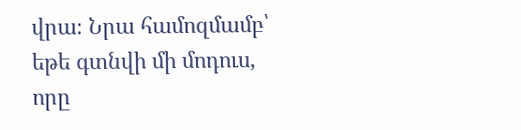վրա։ Նրա համոզմամբ՝ եթե գտնվի մի մոդուս, որը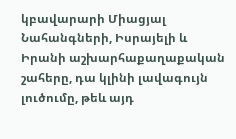կբավարարի Միացյալ Նահանգների, Իսրայելի և Իրանի աշխարհաքաղաքական շահերը, դա կլինի լավագույն լուծումը, թեև այդ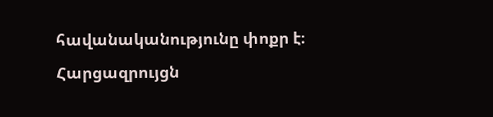հավանականությունը փոքր է։
Հարցազրույցն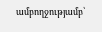ամբողջությամբ՝